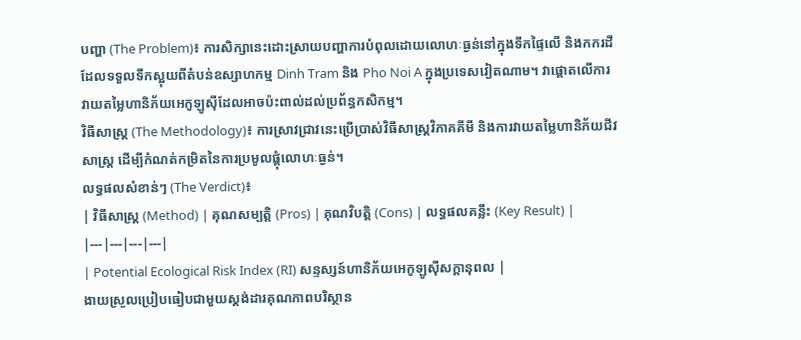បញ្ហា (The Problem)៖ ការសិក្សានេះដោះស្រាយបញ្ហាការបំពុលដោយលោហៈធ្ងន់នៅក្នុងទឹកផ្ទៃលើ និងកករដីដែលទទួលទឹកស្អុយពីតំបន់ឧស្សាហកម្ម Dinh Tram និង Pho Noi A ក្នុងប្រទេសវៀតណាម។ វាផ្តោតលើការវាយតម្លៃហានិភ័យអេកូឡូស៊ីដែលអាចប៉ះពាល់ដល់ប្រព័ន្ធកសិកម្ម។
វិធីសាស្ត្រ (The Methodology)៖ ការស្រាវជ្រាវនេះប្រើប្រាស់វិធីសាស្ត្រវិភាគគីមី និងការវាយតម្លៃហានិភ័យជីវសាស្ត្រ ដើម្បីកំណត់កម្រិតនៃការប្រមូលផ្តុំលោហៈធ្ងន់។
លទ្ធផលសំខាន់ៗ (The Verdict)៖
| វិធីសាស្ត្រ (Method) | គុណសម្បត្តិ (Pros) | គុណវិបត្តិ (Cons) | លទ្ធផលគន្លឹះ (Key Result) |
|---|---|---|---|
| Potential Ecological Risk Index (RI) សន្ទស្សន៍ហានិភ័យអេកូឡូស៊ីសក្តានុពល |
ងាយស្រួលប្រៀបធៀបជាមួយស្តង់ដារគុណភាពបរិស្ថាន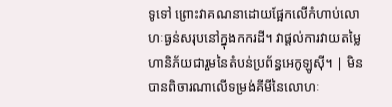ទូទៅ ព្រោះវាគណនាដោយផ្អែកលើកំហាប់លោហៈធ្ងន់សរុបនៅក្នុងកករដី។ វាផ្តល់ការវាយតម្លៃហានិភ័យជារួមនៃតំបន់ប្រព័ន្ធអេកូឡូស៊ី។ | មិនបានពិចារណាលើទម្រង់គីមីនៃលោហៈ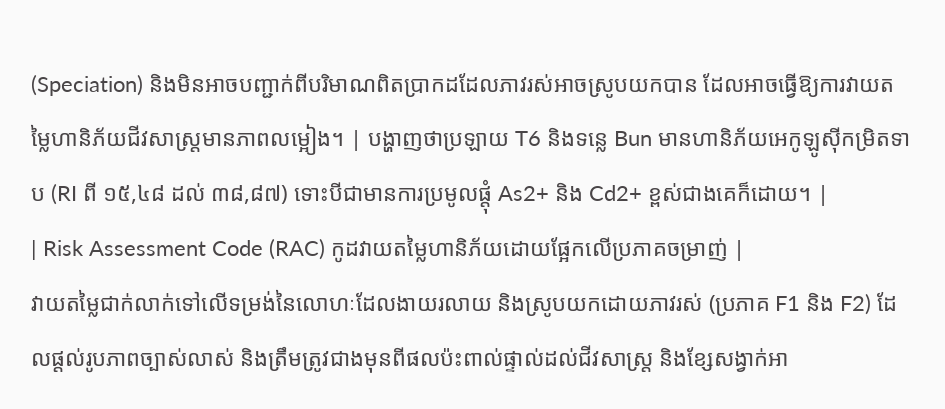(Speciation) និងមិនអាចបញ្ជាក់ពីបរិមាណពិតប្រាកដដែលភាវរស់អាចស្រូបយកបាន ដែលអាចធ្វើឱ្យការវាយតម្លៃហានិភ័យជីវសាស្ត្រមានភាពលម្អៀង។ | បង្ហាញថាប្រឡាយ T6 និងទន្លេ Bun មានហានិភ័យអេកូឡូស៊ីកម្រិតទាប (RI ពី ១៥,៤៨ ដល់ ៣៨,៨៧) ទោះបីជាមានការប្រមូលផ្តុំ As2+ និង Cd2+ ខ្ពស់ជាងគេក៏ដោយ។ |
| Risk Assessment Code (RAC) កូដវាយតម្លៃហានិភ័យដោយផ្អែកលើប្រភាគចម្រាញ់ |
វាយតម្លៃជាក់លាក់ទៅលើទម្រង់នៃលោហៈដែលងាយរលាយ និងស្រូបយកដោយភាវរស់ (ប្រភាគ F1 និង F2) ដែលផ្តល់រូបភាពច្បាស់លាស់ និងត្រឹមត្រូវជាងមុនពីផលប៉ះពាល់ផ្ទាល់ដល់ជីវសាស្ត្រ និងខ្សែសង្វាក់អា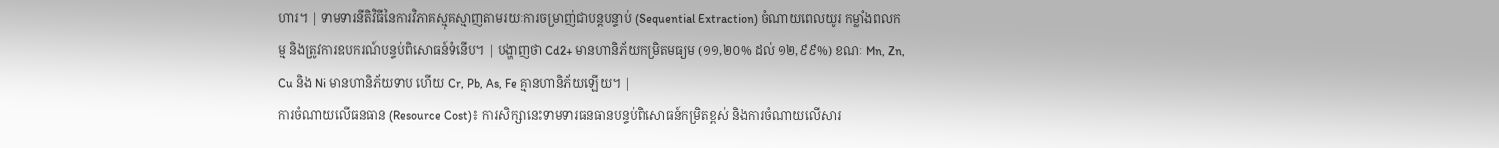ហារ។ | ទាមទារនីតិវិធីនៃការវិភាគស្មុគស្មាញតាមរយៈការចម្រាញ់ជាបន្តបន្ទាប់ (Sequential Extraction) ចំណាយពេលយូរ កម្លាំងពលកម្ម និងត្រូវការឧបករណ៍បន្ទប់ពិសោធន៍ទំនើប។ | បង្ហាញថា Cd2+ មានហានិភ័យកម្រិតមធ្យម (១១,២០% ដល់ ១២,៩៩%) ខណៈ Mn, Zn, Cu និង Ni មានហានិភ័យទាប ហើយ Cr, Pb, As, Fe គ្មានហានិភ័យឡើយ។ |
ការចំណាយលើធនធាន (Resource Cost)៖ ការសិក្សានេះទាមទារធនធានបន្ទប់ពិសោធន៍កម្រិតខ្ពស់ និងការចំណាយលើសារ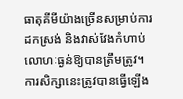ធាតុគីមីយ៉ាងច្រើនសម្រាប់ការដកស្រង់ និងវាស់វែងកំហាប់លោហៈធ្ងន់ឱ្យបានត្រឹមត្រូវ។
ការសិក្សានេះត្រូវបានធ្វើឡើង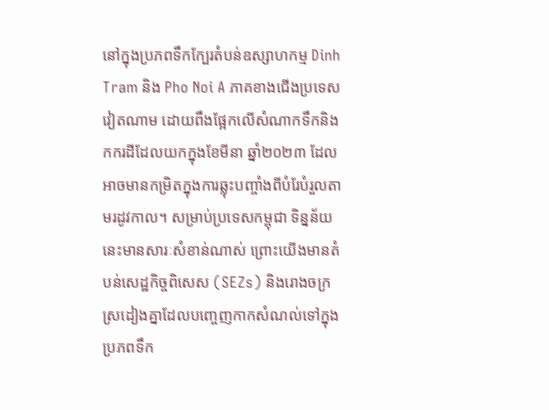នៅក្នុងប្រភពទឹកក្បែរតំបន់ឧស្សាហកម្ម Dinh Tram និង Pho Noi A ភាគខាងជើងប្រទេសវៀតណាម ដោយពឹងផ្អែកលើសំណាកទឹកនិងកករដីដែលយកក្នុងខែមីនា ឆ្នាំ២០២៣ ដែលអាចមានកម្រិតក្នុងការឆ្លុះបញ្ចាំងពីបំរែបំរួលតាមរដូវកាល។ សម្រាប់ប្រទេសកម្ពុជា ទិន្នន័យនេះមានសារៈសំខាន់ណាស់ ព្រោះយើងមានតំបន់សេដ្ឋកិច្ចពិសេស (SEZs) និងរោងចក្រស្រដៀងគ្នាដែលបញ្ចេញកាកសំណល់ទៅក្នុងប្រភពទឹក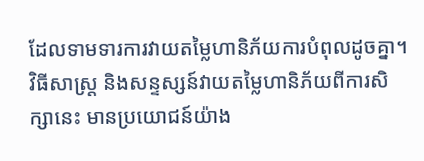ដែលទាមទារការវាយតម្លៃហានិភ័យការបំពុលដូចគ្នា។
វិធីសាស្ត្រ និងសន្ទស្សន៍វាយតម្លៃហានិភ័យពីការសិក្សានេះ មានប្រយោជន៍យ៉ាង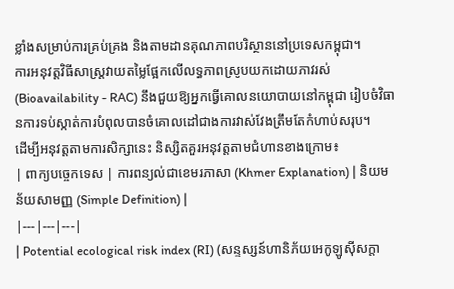ខ្លាំងសម្រាប់ការគ្រប់គ្រង និងតាមដានគុណភាពបរិស្ថាននៅប្រទេសកម្ពុជា។
ការអនុវត្តវិធីសាស្ត្រវាយតម្លៃផ្អែកលើលទ្ធភាពស្រូបយកដោយភាវរស់ (Bioavailability - RAC) នឹងជួយឱ្យអ្នកធ្វើគោលនយោបាយនៅកម្ពុជា រៀបចំវិធានការទប់ស្កាត់ការបំពុលបានចំគោលដៅជាងការវាស់វែងត្រឹមតែកំហាប់សរុប។
ដើម្បីអនុវត្តតាមការសិក្សានេះ និស្សិតគួរអនុវត្តតាមជំហានខាងក្រោម៖
| ពាក្យបច្ចេកទេស | ការពន្យល់ជាខេមរភាសា (Khmer Explanation) | និយមន័យសាមញ្ញ (Simple Definition) |
|---|---|---|
| Potential ecological risk index (RI) (សន្ទស្សន៍ហានិភ័យអេកូឡូស៊ីសក្តា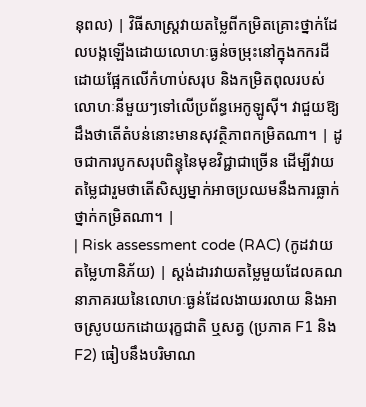នុពល) | វិធីសាស្ត្រវាយតម្លៃពីកម្រិតគ្រោះថ្នាក់ដែលបង្កឡើងដោយលោហៈធ្ងន់ចម្រុះនៅក្នុងកករដី ដោយផ្អែកលើកំហាប់សរុប និងកម្រិតពុលរបស់លោហៈនីមួយៗទៅលើប្រព័ន្ធអេកូឡូស៊ី។ វាជួយឱ្យដឹងថាតើតំបន់នោះមានសុវត្ថិភាពកម្រិតណា។ | ដូចជាការបូកសរុបពិន្ទុនៃមុខវិជ្ជាជាច្រើន ដើម្បីវាយតម្លៃជារួមថាតើសិស្សម្នាក់អាចប្រឈមនឹងការធ្លាក់ថ្នាក់កម្រិតណា។ |
| Risk assessment code (RAC) (កូដវាយតម្លៃហានិភ័យ) | ស្តង់ដារវាយតម្លៃមួយដែលគណនាភាគរយនៃលោហៈធ្ងន់ដែលងាយរលាយ និងអាចស្រូបយកដោយរុក្ខជាតិ ឬសត្វ (ប្រភាគ F1 និង F2) ធៀបនឹងបរិមាណ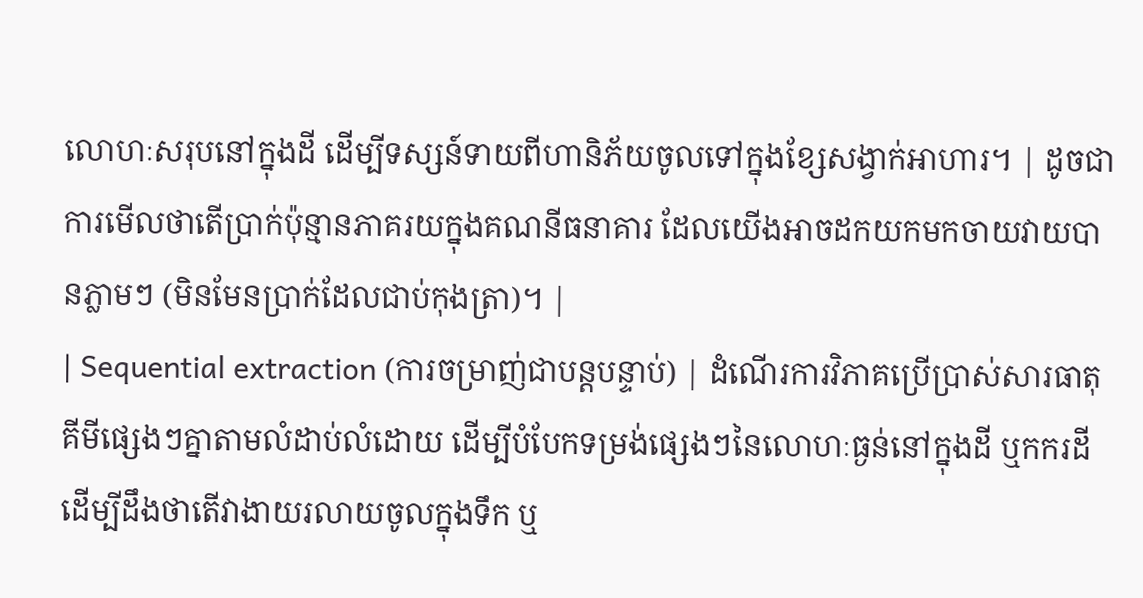លោហៈសរុបនៅក្នុងដី ដើម្បីទស្សន៍ទាយពីហានិភ័យចូលទៅក្នុងខ្សែសង្វាក់អាហារ។ | ដូចជាការមើលថាតើប្រាក់ប៉ុន្មានភាគរយក្នុងគណនីធនាគារ ដែលយើងអាចដកយកមកចាយវាយបានភ្លាមៗ (មិនមែនប្រាក់ដែលជាប់កុងត្រា)។ |
| Sequential extraction (ការចម្រាញ់ជាបន្តបន្ទាប់) | ដំណើរការវិភាគប្រើប្រាស់សារធាតុគីមីផ្សេងៗគ្នាតាមលំដាប់លំដោយ ដើម្បីបំបែកទម្រង់ផ្សេងៗនៃលោហៈធ្ងន់នៅក្នុងដី ឬកករដី ដើម្បីដឹងថាតើវាងាយរលាយចូលក្នុងទឹក ឬ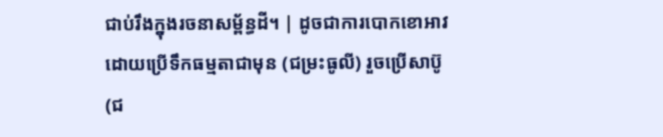ជាប់រឹងក្នុងរចនាសម្ព័ន្ធដី។ | ដូចជាការបោកខោអាវដោយប្រើទឹកធម្មតាជាមុន (ជម្រះធូលី) រួចប្រើសាប៊ូ (ជ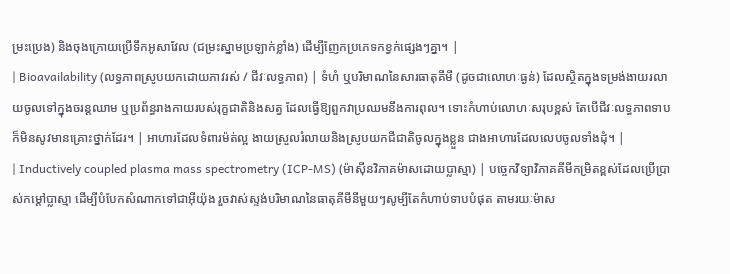ម្រះប្រេង) និងចុងក្រោយប្រើទឹកអូសាវែល (ជម្រះស្នាមប្រឡាក់ខ្លាំង) ដើម្បីញែកប្រភេទកខ្វក់ផ្សេងៗគ្នា។ |
| Bioavailability (លទ្ធភាពស្រូបយកដោយភាវរស់ / ជីវៈលទ្ធភាព) | ទំហំ ឬបរិមាណនៃសារធាតុគីមី (ដូចជាលោហៈធ្ងន់) ដែលស្ថិតក្នុងទម្រង់ងាយរលាយចូលទៅក្នុងចរន្តឈាម ឬប្រព័ន្ធរាងកាយរបស់រុក្ខជាតិនិងសត្វ ដែលធ្វើឱ្យពួកវាប្រឈមនឹងការពុល។ ទោះកំហាប់លោហៈសរុបខ្ពស់ តែបើជីវៈលទ្ធភាពទាប ក៏មិនសូវមានគ្រោះថ្នាក់ដែរ។ | អាហារដែលទំពារម៉ត់ល្អ ងាយស្រួលរំលាយនិងស្រូបយកជីជាតិចូលក្នុងខ្លួន ជាងអាហារដែលលេបចូលទាំងដុំ។ |
| Inductively coupled plasma mass spectrometry (ICP-MS) (ម៉ាស៊ីនវិភាគម៉ាសដោយប្លាស្មា) | បច្ចេកវិទ្យាវិភាគគីមីកម្រិតខ្ពស់ដែលប្រើប្រាស់កម្ដៅប្លាស្មា ដើម្បីបំបែកសំណាកទៅជាអ៊ីយ៉ុង រួចវាស់ស្ទង់បរិមាណនៃធាតុគីមីនីមួយៗសូម្បីតែកំហាប់ទាបបំផុត តាមរយៈម៉ាស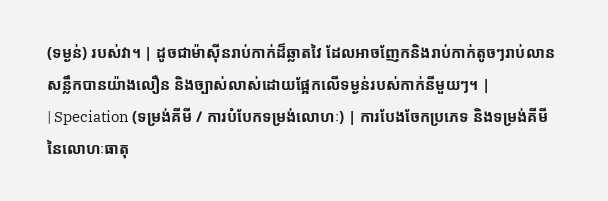(ទម្ងន់) របស់វា។ | ដូចជាម៉ាស៊ីនរាប់កាក់ដ៏ឆ្លាតវៃ ដែលអាចញែកនិងរាប់កាក់តូចៗរាប់លានសន្លឹកបានយ៉ាងលឿន និងច្បាស់លាស់ដោយផ្អែកលើទម្ងន់របស់កាក់នីមួយៗ។ |
| Speciation (ទម្រង់គីមី / ការបំបែកទម្រង់លោហៈ) | ការបែងចែកប្រភេទ និងទម្រង់គីមីនៃលោហៈធាតុ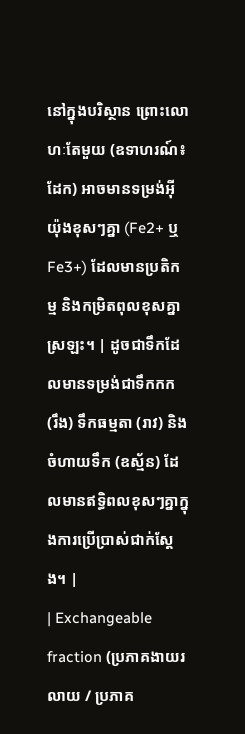នៅក្នុងបរិស្ថាន ព្រោះលោហៈតែមួយ (ឧទាហរណ៍៖ ដែក) អាចមានទម្រង់អ៊ីយ៉ុងខុសៗគ្នា (Fe2+ ឬ Fe3+) ដែលមានប្រតិកម្ម និងកម្រិតពុលខុសគ្នាស្រឡះ។ | ដូចជាទឹកដែលមានទម្រង់ជាទឹកកក (រឹង) ទឹកធម្មតា (រាវ) និងចំហាយទឹក (ឧស្ម័ន) ដែលមានឥទ្ធិពលខុសៗគ្នាក្នុងការប្រើប្រាស់ជាក់ស្តែង។ |
| Exchangeable fraction (ប្រភាគងាយរលាយ / ប្រភាគ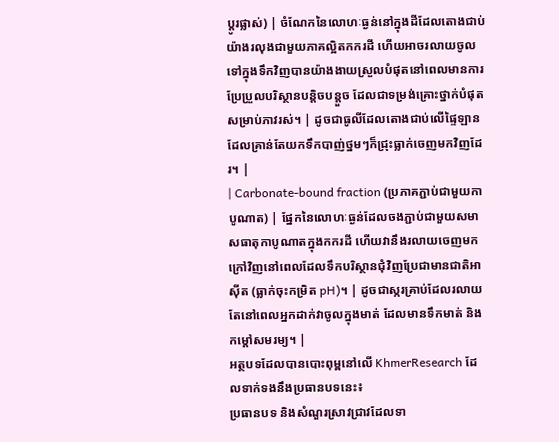ប្តូរផ្លាស់) | ចំណែកនៃលោហៈធ្ងន់នៅក្នុងដីដែលតោងជាប់យ៉ាងរលុងជាមួយភាគល្អិតកករដី ហើយអាចរលាយចូលទៅក្នុងទឹកវិញបានយ៉ាងងាយស្រួលបំផុតនៅពេលមានការប្រែប្រួលបរិស្ថានបន្តិចបន្តួច ដែលជាទម្រង់គ្រោះថ្នាក់បំផុតសម្រាប់ភាវរស់។ | ដូចជាធូលីដែលតោងជាប់លើផ្ទៃឡាន ដែលគ្រាន់តែយកទឹកបាញ់ថ្នមៗក៏ជ្រុះធ្លាក់ចេញមកវិញដែរ។ |
| Carbonate-bound fraction (ប្រភាគភ្ជាប់ជាមួយកាបូណាត) | ផ្នែកនៃលោហៈធ្ងន់ដែលចងភ្ជាប់ជាមួយសមាសធាតុកាបូណាតក្នុងកករដី ហើយវានឹងរលាយចេញមកក្រៅវិញនៅពេលដែលទឹកបរិស្ថានជុំវិញប្រែជាមានជាតិអាស៊ីត (ធ្លាក់ចុះកម្រិត pH)។ | ដូចជាស្ករគ្រាប់ដែលរលាយតែនៅពេលអ្នកដាក់វាចូលក្នុងមាត់ ដែលមានទឹកមាត់ និងកម្ដៅសមរម្យ។ |
អត្ថបទដែលបានបោះពុម្ពនៅលើ KhmerResearch ដែលទាក់ទងនឹងប្រធានបទនេះ៖
ប្រធានបទ និងសំណួរស្រាវជ្រាវដែលទា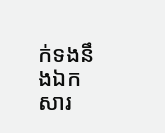ក់ទងនឹងឯកសារ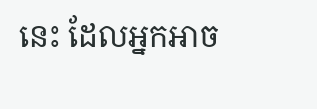នេះ ដែលអ្នកអាច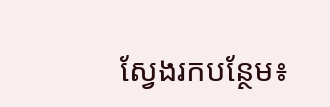ស្វែងរកបន្ថែម៖